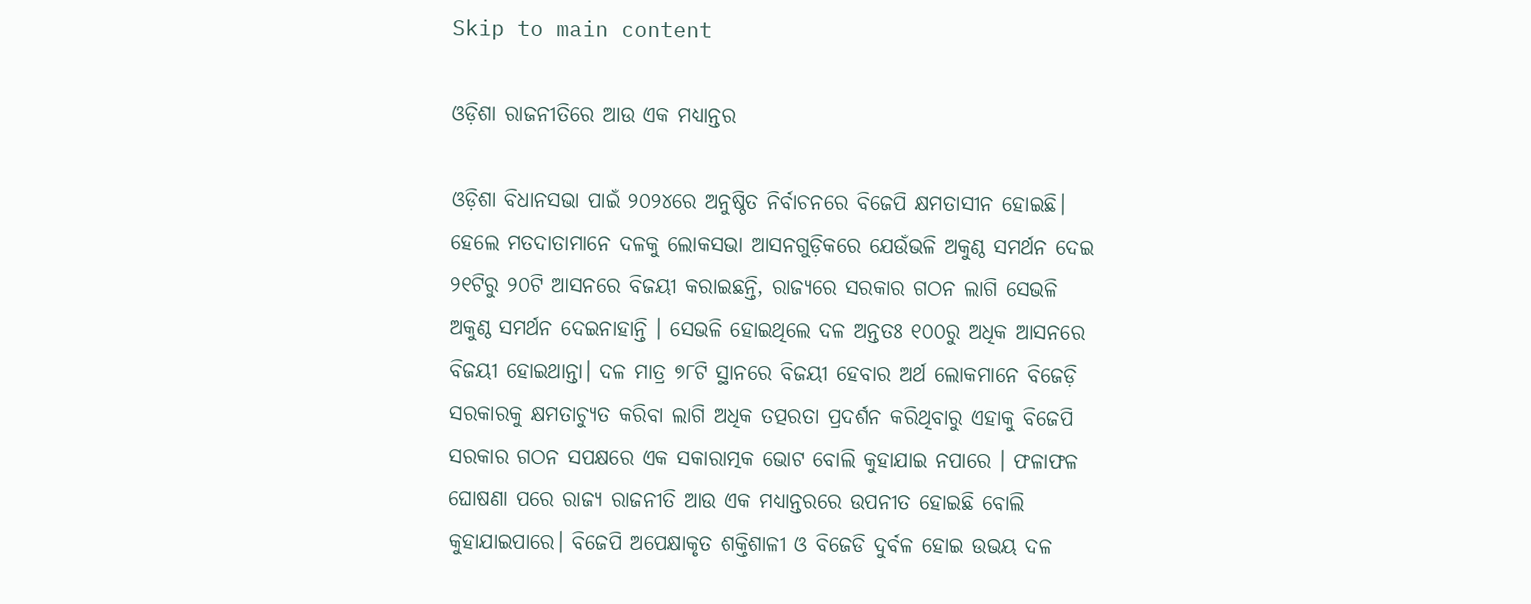Skip to main content

ଓଡ଼ିଶା ରାଜନୀତିରେ ଆଉ ଏକ ମଧ୍ୟାନ୍ତର

ଓଡ଼ିଶା ବିଧାନସଭା ପାଇଁ ୨୦୨୪ରେ ଅନୁଷ୍ଠିତ ନିର୍ବାଚନରେ ବିଜେପି କ୍ଷମତାସୀନ ହୋଇଛି। ହେଲେ ମତଦାତାମାନେ ଦଳକୁ ଲୋକସଭା ଆସନଗୁଡ଼ିକରେ ଯେଉଁଭଳି ଅକୁଣ୍ଠ ସମର୍ଥନ ଦେଇ ୨୧ଟିରୁ ୨୦ଟି ଆସନରେ ବିଜୟୀ କରାଇଛନ୍ତି, ରାଜ୍ୟରେ ସରକାର ଗଠନ ଲାଗି ସେଭଳି ଅକୁଣ୍ଠ ସମର୍ଥନ ଦେଇନାହାନ୍ତି । ସେଭଳି ହୋଇଥିଲେ ଦଳ ଅନ୍ତତଃ ୧୦୦ରୁ ଅଧିକ ଆସନରେ ବିଜୟୀ ହୋଇଥାନ୍ତା। ଦଳ ମାତ୍ର ୭୮ଟି ସ୍ଥାନରେ ବିଜୟୀ ହେବାର ଅର୍ଥ ଲୋକମାନେ ବିଜେଡ଼ି ସରକାରକୁ କ୍ଷମତାଚ୍ୟୁତ କରିବା ଲାଗି ଅଧିକ ତତ୍ପରତା ପ୍ରଦର୍ଶନ କରିଥିବାରୁ ଏହାକୁ ବିଜେପି ସରକାର ଗଠନ ସପକ୍ଷରେ ଏକ ସକାରାତ୍ମକ ଭୋଟ ବୋଲି କୁହାଯାଇ ନପାରେ । ଫଳାଫଳ ଘୋଷଣା ପରେ ରାଜ୍ୟ ରାଜନୀତି ଆଉ ଏକ ମଧ୍ୟାନ୍ତରରେ ଉପନୀତ ହୋଇଛି ବୋଲି କୁହାଯାଇପାରେ। ବିଜେପି ଅପେକ୍ଷାକୃତ ଶକ୍ତିଶାଳୀ ଓ ବିଜେଡି ଦୁର୍ବଳ ହୋଇ ଉଭୟ ଦଳ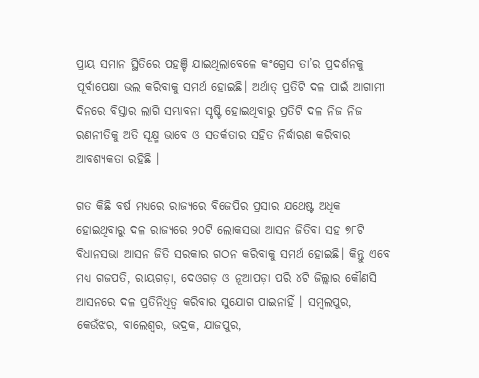ପ୍ରାୟ ସମାନ ସ୍ଥିତିରେ ପହଞ୍ଚି ଯାଇଥିଲାବେଳେ କଂଗ୍ରେସ ତା’ର ପ୍ରଦର୍ଶନକୁ ପୂର୍ବାପେକ୍ଷା ଭଲ କରିବାକୁ ସମର୍ଥ ହୋଇଛି। ଅର୍ଥାତ୍ ପ୍ରତିଟି ଦଳ ପାଇଁ ଆଗାମୀ ଦିନରେ ବିସ୍ତାର ଲାଗି ସମ୍ଭାବନା ସୃଷ୍ଟି ହୋଇଥିବାରୁ ପ୍ରତିଟି ଦଳ ନିଜ ନିଜ ରଣନୀତିକୁ ଅତି ସୂକ୍ଷ୍ମ ଭାବେ ଓ ସତର୍କତାର ସହିତ ନିର୍ଦ୍ଧାରଣ କରିବାର ଆବଶ୍ୟକତା ରହିଛି ।

ଗତ କିଛି ବର୍ଷ ମଧ୍ୟରେ ରାଜ୍ୟରେ ବିଜେପିର ପ୍ରସାର ଯଥେଷ୍ଟ ଅଧିକ ହୋଇଥିବାରୁ ଦଳ ରାଜ୍ୟରେ ୨୦ଟି ଲୋକସଭା ଆସନ ଜିତିବା ସହ ୭୮ଟି ବିଧାନସଭା ଆସନ ଜିତି ସରକାର ଗଠନ କରିବାକୁ ସମର୍ଥ ହୋଇଛି। କିନ୍ତୁ ଏବେ ମଧ୍ୟ ଗଜପତି, ରାୟଗଡ଼ା, ଦେଓଗଡ଼ ଓ ନୂଆପଡ଼ା ପରି ୪ଟି ଜିଲ୍ଲାର କୌଣସି ଆସନରେ ଦଳ ପ୍ରତିନିଧିତ୍ୱ କରିବାର ସୁଯୋଗ ପାଇନାହିଁ । ସମ୍ୱଲପୁର, କେଉଁଝର, ବାଲେଶ୍ୱର, ଭଦ୍ରକ, ଯାଜପୁର,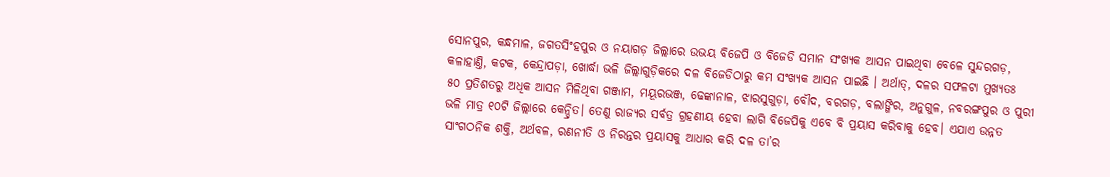ସୋନପୁର, କନ୍ଧମାଳ, ଜଗତସିଂହପୁର ଓ ନୟାଗଡ଼ ଜିଲ୍ଲାରେ ଉଭୟ ବିଜେପି ଓ ବିଜେଡି ସମାନ ସଂଖ୍ୟକ ଆସନ ପାଇଥିବା ବେଳେ ସୁନ୍ଦରଗଡ଼, କଳାହାଣ୍ତି, କଟକ, କେନ୍ଦ୍ରାପଡ଼ା, ଖୋର୍ଦ୍ଧା ଭଳି ଜିଲ୍ଲାଗୁଡ଼ିକରେ ଦଳ ବିଜେଡିଠାରୁ କମ ସଂଖ୍ୟକ ଆସନ ପାଇଛି । ଅର୍ଥାତ୍, ଦଳର ସଫଳଟା ମୁଖ୍ୟତଃ  ୫୦ ପ୍ରତିଶତରୁ ଅଧିକ ଆସନ ମିଳିଥିବା ଗଞ୍ଜାମ, ମୟୂରଭଞ୍ଜ, ଢେଙ୍କାନାଳ, ଝାରସୁଗୁଡ଼ା, ବୌଦ, ବରଗଡ଼, ବଲାଙ୍ଗିର, ଅନୁଗୁଳ, ନବରଙ୍ଗପୁର ଓ ପୁରୀ ଭଳି ମାତ୍ର ୧୦ଟି ଜିଲ୍ଲାରେ କେନ୍ଦ୍ରିତ। ତେଣୁ ରାଜ୍ୟର ସର୍ବତ୍ର ଗ୍ରହଣୀୟ ହେବା ଲାଗି ବିଜେପିକୁ ଏବେ ବି ପ୍ରୟାସ କରିବାକୁ ହେବ। ଏଯାଏ ଉନ୍ନତ ସାଂଗଠନିକ ଶକ୍ତି, ଅର୍ଥବଳ, ରଣନୀତି ଓ ନିରନ୍ତର ପ୍ରୟାସକୁ ଆଧାର କରି ଦଳ ତା’ର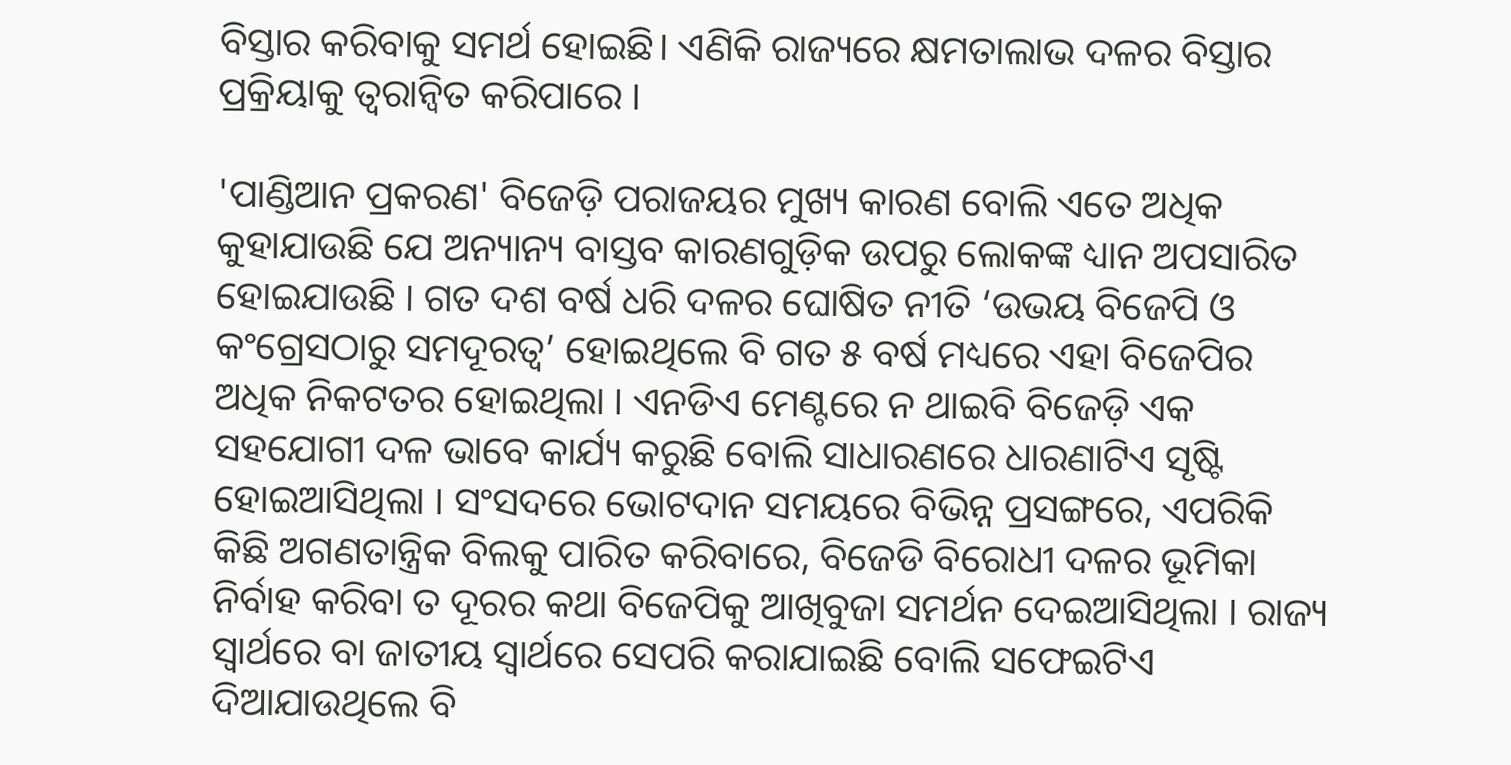ବିସ୍ତାର କରିବାକୁ ସମର୍ଥ ହୋଇଛି। ଏଣିକି ରାଜ୍ୟରେ କ୍ଷମତାଲାଭ ଦଳର ବିସ୍ତାର ପ୍ରକ୍ରିୟାକୁ ତ୍ୱରାନ୍ୱିତ କରିପାରେ ।

'ପାଣ୍ଡିଆନ ପ୍ରକରଣ' ବିଜେଡ଼ି ପରାଜୟର ମୁଖ୍ୟ କାରଣ ବୋଲି ଏତେ ଅଧିକ କୁହାଯାଉଛି ଯେ ଅନ୍ୟାନ୍ୟ ବାସ୍ତବ କାରଣଗୁଡ଼ିକ ଉପରୁ ଲୋକଙ୍କ ଧ୍ୟାନ ଅପସାରିତ ହୋଇଯାଉଛି । ଗତ ଦଶ ବର୍ଷ ଧରି ଦଳର ଘୋଷିତ ନୀତି ‘ଉଭୟ ବିଜେପି ଓ କଂଗ୍ରେସଠାରୁ ସମଦୂରତ୍ୱ’ ହୋଇଥିଲେ ବି ଗତ ୫ ବର୍ଷ ମଧ୍ୟରେ ଏହା ବିଜେପିର ଅଧିକ ନିକଟତର ହୋଇଥିଲା । ଏନଡିଏ ମେଣ୍ଟରେ ନ ଥାଇବି ବିଜେଡ଼ି ଏକ ସହଯୋଗୀ ଦଳ ଭାବେ କାର୍ଯ୍ୟ କରୁଛି ବୋଲି ସାଧାରଣରେ ଧାରଣାଟିଏ ସୃଷ୍ଟି ହୋଇଆସିଥିଲା । ସଂସଦରେ ଭୋଟଦାନ ସମୟରେ ବିଭିନ୍ନ ପ୍ରସଙ୍ଗରେ, ଏପରିକି କିଛି ଅଗଣତାନ୍ତ୍ରିକ ବିଲକୁ ପାରିତ କରିବାରେ, ବିଜେଡି ବିରୋଧୀ ଦଳର ଭୂମିକା ନିର୍ବାହ କରିବା ତ ଦୂରର କଥା ବିଜେପିକୁ ଆଖିବୁଜା ସମର୍ଥନ ଦେଇଆସିଥିଲା । ରାଜ୍ୟ ସ୍ୱାର୍ଥରେ ବା ଜାତୀୟ ସ୍ୱାର୍ଥରେ ସେପରି କରାଯାଇଛି ବୋଲି ସଫେଇଟିଏ ଦିଆଯାଉଥିଲେ ବି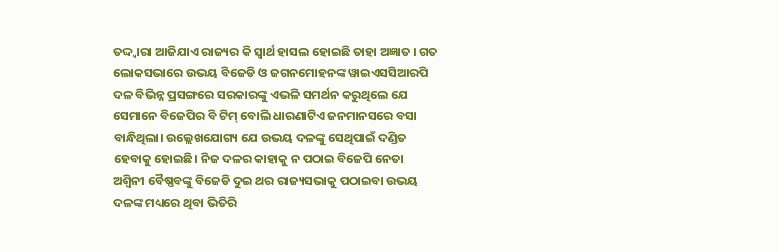ତଦ୍ଦ୍ୱାରା ଆଜିଯାଏ ରାଜ୍ୟର କି ସ୍ୱାର୍ଥ ହାସଲ ହୋଇଛି ତାହା ଅଜ୍ଞାତ । ଗତ ଲୋକସଭାରେ ଉଭୟ ବିଜେଡି ଓ ଜଗନମୋହନଙ୍କ ୱାଇଏସସିଆରପି ଦଳ ବିଭିନ୍ନ ପ୍ରସଙ୍ଗରେ ସରକାରଙ୍କୁ ଏଭଳି ସମର୍ଥନ କରୁଥିଲେ ଯେ ସେମାନେ ବିଜେପିର ବି ଟିମ୍ ବୋଲି ଧାରଣାଟିଏ ଜନମାନସରେ ବସା ବାନ୍ଧିଥିଲା। ଉଲ୍ଲେଖଯୋଗ୍ୟ ଯେ ଉଭୟ ଦଳଙ୍କୁ ସେଥିପାଇଁ ଦଣ୍ଡିତ ହେବାକୁ ହୋଇଛି। ନିଜ ଦଳର କାହାକୁ ନ ପଠାଇ ବିଜେପି ନେତା ଅଶ୍ୱିନୀ ବୈଷ୍ଣବଙ୍କୁ ବିଜେଡି ଦୁଇ ଥର ରାଜ୍ୟସଭାକୁ ପଠାଇବା ଉଭୟ ଦଳଙ୍କ ମଧ୍ୟରେ ଥିବା ଭିତିରି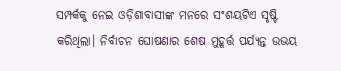ସମ୍ପର୍କକୁ ନେଇ ଓଡ଼ିଶାବାସୀଙ୍କ ମନରେ ସଂଶୟଟିଏ ସୃଷ୍ଟି କରିଥିଲା। ନିର୍ବାଚନ ଘୋଷଣାର ଶେଷ ମୁହୂର୍ତ୍ତ ପର୍ଯ୍ୟନ୍ତ ଉଭୟ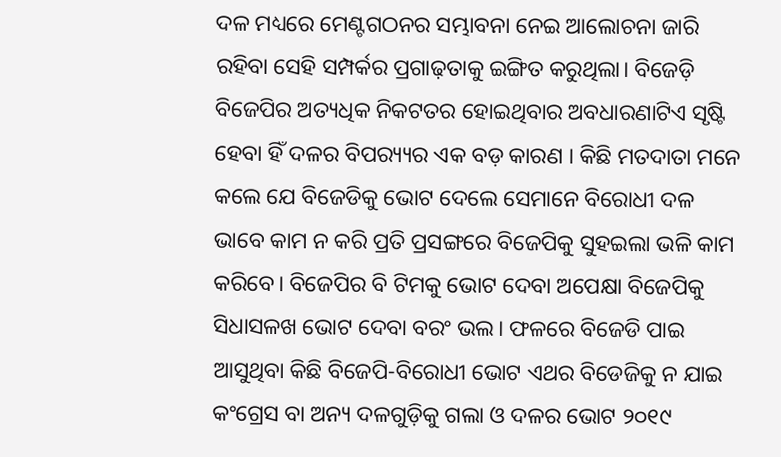ଦଳ ମଧ୍ୟରେ ମେଣ୍ଟଗଠନର ସମ୍ଭାବନା ନେଇ ଆଲୋଚନା ଜାରି ରହିବା ସେହି ସମ୍ପର୍କର ପ୍ରଗାଢ଼ତାକୁ ଇଙ୍ଗିତ କରୁଥିଲା। ବିଜେଡ଼ି ବିଜେପିର ଅତ୍ୟଧିକ ନିକଟତର ହୋଇଥିବାର ଅବଧାରଣାଟିଏ ସୃଷ୍ଟି ହେବା ହିଁ ଦଳର ବିପର‌୍ୟ୍ୟର ଏକ ବଡ଼ କାରଣ । କିଛି ମତଦାତା ମନେ କଲେ ଯେ ବିଜେଡିକୁ ଭୋଟ ଦେଲେ ସେମାନେ ବିରୋଧୀ ଦଳ ଭାବେ କାମ ନ କରି ପ୍ରତି ପ୍ରସଙ୍ଗରେ ବିଜେପିକୁ ସୁହଇଲା ଭଳି କାମ କରିବେ। ବିଜେପିର ବି ଟିମକୁ ଭୋଟ ଦେବା ଅପେକ୍ଷା ବିଜେପିକୁ ସିଧାସଳଖ ଭୋଟ ଦେବା ବରଂ ଭଲ। ଫଳରେ ବିଜେଡି ପାଇ ଆସୁଥିବା କିଛି ବିଜେପି-ବିରୋଧୀ ଭୋଟ ଏଥର ବିଡେଜିକୁ ନ ଯାଇ କଂଗ୍ରେସ ବା ଅନ୍ୟ ଦଳଗୁଡ଼ିକୁ ଗଲା ଓ ଦଳର ଭୋଟ ୨୦୧୯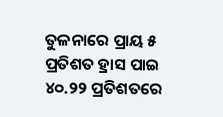ତୁଳନାରେ ପ୍ରାୟ ୫ ପ୍ରତିଶତ ହ୍ରାସ ପାଇ ୪୦.୨୨ ପ୍ରତିଶତରେ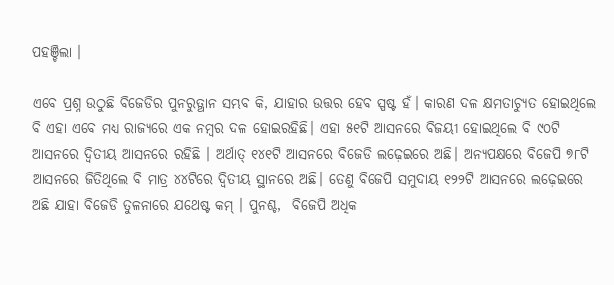ପହଞ୍ଚିଲା ।

ଏବେ ପ୍ରଶ୍ନ ଉଠୁଛି ବିଜେଡିର ପୁନରୁତ୍ଥାନ ସମ୍ଭବ କି, ଯାହାର ଉତ୍ତର ହେବ ସ୍ପଷ୍ଟ ହଁ। କାରଣ ଦଳ କ୍ଷମତାଚ୍ୟୁତ ହୋଇଥିଲେ ବି ଏହା ଏବେ ମଧ୍ୟ ରାଜ୍ୟରେ ଏକ ନମ୍ୱର ଦଳ ହୋଇରହିଛି। ଏହା ୫୧ଟି ଆସନରେ ବିଜୟୀ ହୋଇଥିଲେ ବି ୯୦ଟି ଆସନରେ ଦ୍ୱିତୀୟ ଆସନରେ ରହିଛି । ଅର୍ଥାତ୍ ୧୪୧ଟି ଆସନରେ ବିଜେଡି ଲଢ଼େଇରେ ଅଛି। ଅନ୍ୟପକ୍ଷରେ ବିଜେପି ୭୮ଟି ଆସନରେ ଜିତିଥିଲେ ବି ମାତ୍ର ୪୪ଟିରେ ଦ୍ୱିତୀୟ ସ୍ଥାନରେ ଅଛି। ତେଣୁ ବିଜେପି ସମୁଦାୟ ୧୨୨ଟି ଆସନରେ ଲଢ଼େଇରେ ଅଛି ଯାହା ବିଜେଡି ତୁଳନାରେ ଯଥେଷ୍ଟ କମ୍ । ପୁନଶ୍ଚ,  ବିଜେପି ଅଧିକ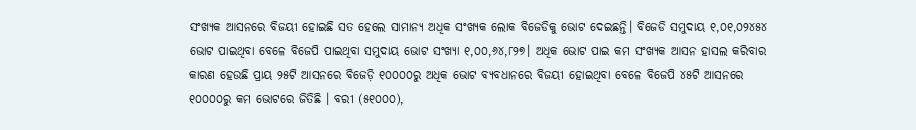ସଂଖ୍ୟକ ଆସନରେ ବିଜୟୀ ହୋଇଛି ସତ ହେଲେ ସାମାନ୍ୟ ଅଧିକ ସଂଖ୍ୟକ ଲୋକ ବିଜେଡିକୁ ଭୋଟ ଦେଇଛନ୍ତି। ବିଜେଡି ସମୁଦାୟ ୧,୦୧,୦୨୪୫୪ ଭୋଟ ପାଇଥିବା ବେଳେ ବିଜେପି ପାଇଥିବା ସମୁଦାୟ ଭୋଟ ସଂଖ୍ୟା ୧,୦୦,୬୪,୮୨୭। ଅଧିକ ଭୋଟ ପାଇ କମ ସଂଖ୍ୟକ ଆସନ ହାସଲ କରିବାର କାରଣ ହେଉଛି ପ୍ରାୟ ୨୫ଟି ଆସନରେ ବିଜେଡ଼ି ୧୦୦୦୦ରୁ ଅଧିକ ଭୋଟ ବ୍ୟବଧାନରେ ବିଜୟୀ ହୋଇଥିବା ବେଳେ ବିଜେପି ୪୫ଟି ଆସନରେ ୧୦୦୦୦ରୁ କମ ଭୋଟରେ ଜିତିଛି । ବରୀ (୫୧୦୦୦),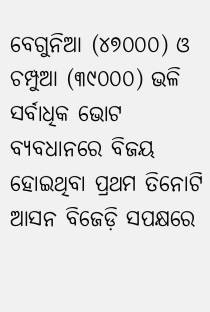ବେଗୁନିଆ (୪୭୦୦୦) ଓ ଚମ୍ପୁଆ (୩୯୦୦୦) ଭଳି ସର୍ବାଧିକ ଭୋଟ ବ୍ୟବଧାନରେ ବିଜୟ ହୋଇଥିବା ପ୍ରଥମ ତିନୋଟି ଆସନ ବିଜେଡ଼ି ସପକ୍ଷରେ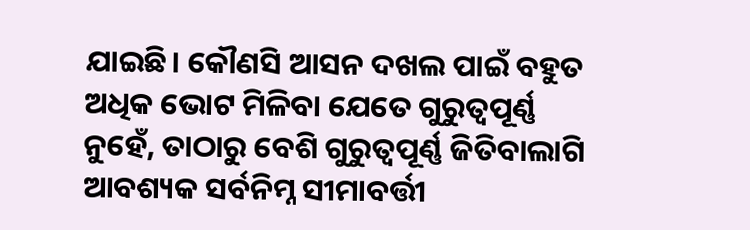ଯାଇଛି। କୌଣସି ଆସନ ଦଖଲ ପାଇଁ ବହୁତ ଅଧିକ ଭୋଟ ମିଳିବା ଯେତେ ଗୁରୁତ୍ୱପୂର୍ଣ୍ଣ ନୁହେଁ, ତାଠାରୁ ବେଶି ଗୁରୁତ୍ୱପୂର୍ଣ୍ଣ ଜିତିବାଲାଗି ଆବଶ୍ୟକ ସର୍ବନିମ୍ନ ସୀମାବର୍ତ୍ତୀ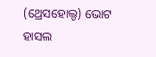(ଥ୍ରେସହୋଲ୍ଡ) ଭୋଟ ହାସଲ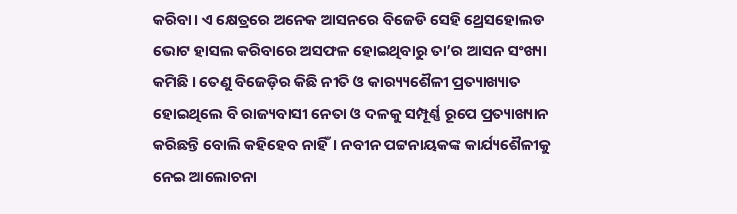କରିବା। ଏ କ୍ଷେତ୍ରରେ ଅନେକ ଆସନରେ ବିଜେଡି ସେହି ଥ୍ରେସହୋଲଡ ଭୋଟ ହାସଲ କରିବାରେ ଅସଫଳ ହୋଇଥିବାରୁ ତା’ର ଆସନ ସଂଖ୍ୟା କମିଛି । ତେଣୁ ବିଜେଡ଼ିର କିଛି ନୀତି ଓ କାର‌୍ୟ୍ୟଶୈଳୀ ପ୍ରତ୍ୟାଖ୍ୟାତ ହୋଇଥିଲେ ବି ରାଜ୍ୟବାସୀ ନେତା ଓ ଦଳକୁ ସମ୍ପୂର୍ଣ୍ଣ ରୂପେ ପ୍ରତ୍ୟାଖ୍ୟାନ କରିଛନ୍ତି ବୋଲି କହିହେବ ନାହିଁ। ନବୀନ ପଟ୍ଟନାୟକଙ୍କ କାର୍ଯ୍ୟଶୈଳୀକୁ ନେଇ ଆଲୋଚନା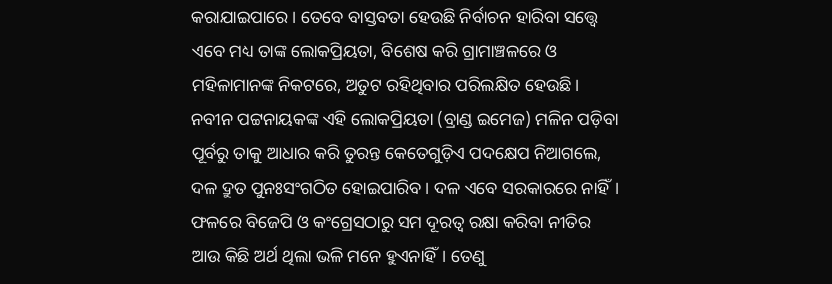କରାଯାଇପାରେ । ତେବେ ବାସ୍ତବତା ହେଉଛି ନିର୍ବାଚନ ହାରିବା ସତ୍ତ୍ୱେ ଏବେ ମଧ୍ୟ ତାଙ୍କ ଲୋକପ୍ରିୟତା, ବିଶେଷ କରି ଗ୍ରାମାଞ୍ଚଳରେ ଓ ମହିଳାମାନଙ୍କ ନିକଟରେ, ଅତୁଟ ରହିଥିବାର ପରିଲକ୍ଷିତ ହେଉଛି। ନବୀନ ପଟ୍ଟନାୟକଙ୍କ ଏହି ଲୋକପ୍ରିୟତା (ବ୍ରାଣ୍ଡ ଇମେଜ) ମଳିନ ପଡ଼ିବା ପୂର୍ବରୁ ତାକୁ ଆଧାର କରି ତୁରନ୍ତ କେତେଗୁଡ଼ିଏ ପଦକ୍ଷେପ ନିଆଗଲେ, ଦଳ ଦ୍ରୁତ ପୁନଃସଂଗଠିତ ହୋଇପାରିବ। ଦଳ ଏବେ ସରକାରରେ ନାହିଁ। ଫଳରେ ବିଜେପି ଓ କଂଗ୍ରେସଠାରୁ ସମ ଦୂରତ୍ୱ ରକ୍ଷା କରିବା ନୀତିର ଆଉ କିଛି ଅର୍ଥ ଥିଲା ଭଳି ମନେ ହୁଏନାହିଁ। ତେଣୁ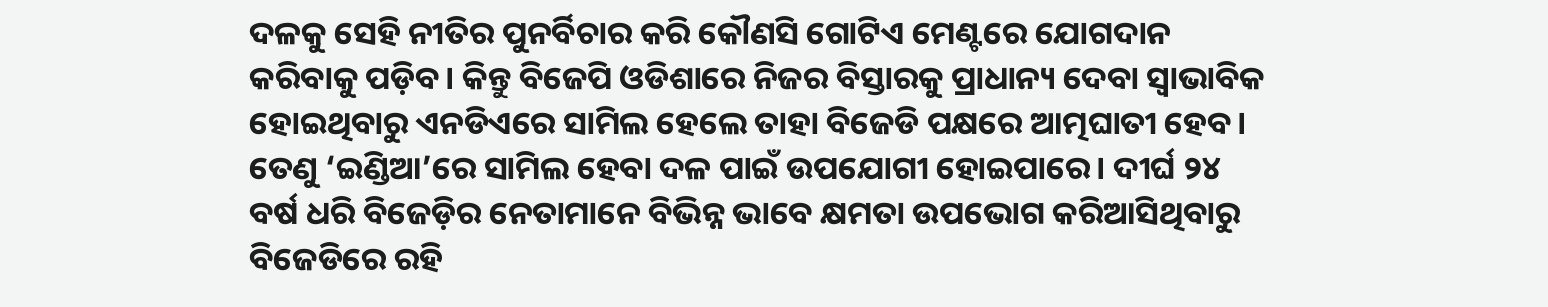ଦଳକୁ ସେହି ନୀତିର ପୁନର୍ବିଚାର କରି କୌଣସି ଗୋଟିଏ ମେଣ୍ଟରେ ଯୋଗଦାନ କରିବାକୁ ପଡ଼ିବ। କିନ୍ତୁ ବିଜେପି ଓଡିଶାରେ ନିଜର ବିସ୍ତାରକୁ ପ୍ରାଧାନ୍ୟ ଦେବା ସ୍ୱାଭାବିକ ହୋଇଥିବାରୁ ଏନଡିଏରେ ସାମିଲ ହେଲେ ତାହା ବିଜେଡି ପକ୍ଷରେ ଆତ୍ମଘାତୀ ହେବ। ତେଣୁ ‘ଇଣ୍ଡିଆ’ରେ ସାମିଲ ହେବା ଦଳ ପାଇଁ ଉପଯୋଗୀ ହୋଇପାରେ। ଦୀର୍ଘ ୨୪ ବର୍ଷ ଧରି ବିଜେଡ଼ିର ନେତାମାନେ ବିଭିନ୍ନ ଭାବେ କ୍ଷମତା ଉପଭୋଗ କରିଆସିଥିବାରୁ ବିଜେଡିରେ ରହି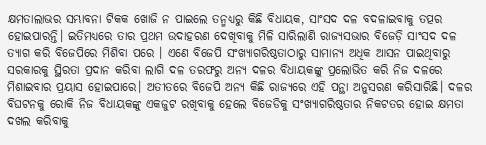କ୍ଷମତାଲାଭର ସମ୍ଭାବନା ଟିକକ ଖୋଜି ନ ପାଇଲେ ତନ୍ମଧ୍ୟରୁ କିଛି ବିଧାୟକ, ସାଂସଦ ଦଳ ବଦଳାଇବାକୁ ତତ୍ପର ହୋଇପାରନ୍ତି। ଇତିମଧ୍ୟରେ ତାର ପ୍ରଥମ ଉଦାହରଣ ଦେଖିବାକୁ ମିଳି ସାରିଲାଣି ରାଜ୍ୟସଭାର ବିଜେଡ଼ି ସାଂସଦ ଦଳ ତ୍ୟାଗ କରି ବିଜେପିରେ ମିଶିବା ପରେ । ଏଣେ ବିଜେପି ସଂଖ୍ୟାଗରିଷ୍ଠତାଠାରୁ ସାମାନ୍ୟ ଅଧିକ ଆସନ ପାଇଥିବାରୁ ସରକାରକୁ ସ୍ଥିରତା ପ୍ରଦାନ କରିବା ଲାଗି ଦଳ ତରଫରୁ ଅନ୍ୟ ଦଳର ବିଧାୟକଙ୍କୁ ପ୍ରଲୋଭିତ କରି ନିଜ ଦଳରେ ମିଶାଇବାର ପ୍ରୟାସ ହୋଇପାରେ। ଅତୀତରେ ବିଜେପି ଅନ୍ୟ କିଛି ରାଜ୍ୟରେ ଏହି ପନ୍ଥା ଅନୁସରଣ କରିସାରିଛି। ଦଳର ବିଘଟନକୁ ରୋକି ନିଜ ବିଧାୟକଙ୍କୁ ଏକଜୁଟ ରଖିବାକୁ ହେଲେ ବିଜେଡିକୁ ସଂଖ୍ୟାଗରିଷ୍ଠତାର ନିକଟତର ହୋଇ କ୍ଷମତା ଦଖଲ କରିବାକୁ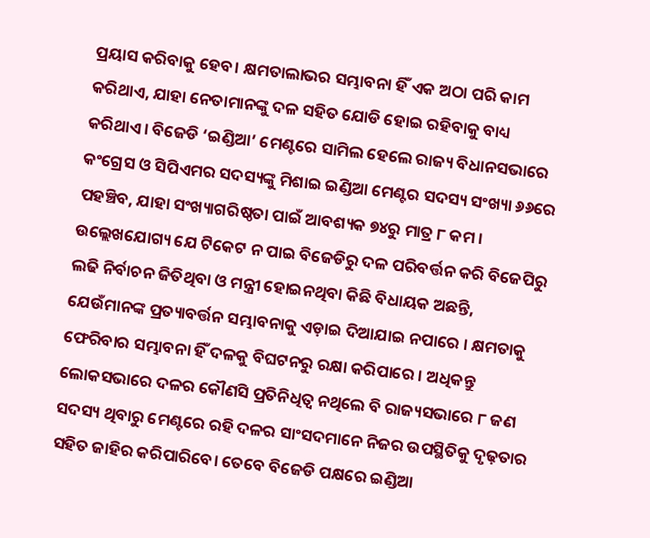ପ୍ରୟାସ କରିବାକୁ ହେବ। କ୍ଷମତାଲାଭର ସମ୍ଭାବନା ହିଁ ଏକ ଅଠା ପରି କାମ କରିଥାଏ, ଯାହା ନେତାମାନଙ୍କୁ ଦଳ ସହିତ ଯୋଡି ହୋଇ ରହିବାକୁ ବାଧ୍ୟ କରିଥାଏ। ବିଜେଡି ‘ଇଣ୍ଡିଆ’ ମେଣ୍ଟରେ ସାମିଲ ହେଲେ ରାଜ୍ୟ ବିଧାନସଭାରେ କଂଗ୍ରେସ ଓ ସିପିଏମର ସଦସ୍ୟଙ୍କୁ ମିଶାଇ ଇଣ୍ଡିଆ ମେଣ୍ଟର ସଦସ୍ୟ ସଂଖ୍ୟା ୬୬ରେ ପହଞ୍ଚିବ, ଯାହା ସଂଖ୍ୟାଗରିଷ୍ଠତା ପାଇଁ ଆବଶ୍ୟକ ୭୪ରୁ ମାତ୍ର ୮ କମ । ଉଲ୍ଲେଖଯୋଗ୍ୟ ଯେ ଟିକେଟ ନ ପାଇ ବିଜେଡିରୁ ଦଳ ପରିବର୍ତ୍ତନ କରି ବିଜେପିରୁ ଲଢି ନିର୍ବାଚନ ଜିତିଥିବା ଓ ମନ୍ତ୍ରୀ ହୋଇନଥିବା କିଛି ବିଧାୟକ ଅଛନ୍ତି, ଯେଉଁମାନଙ୍କ ପ୍ରତ୍ୟାବର୍ତ୍ତନ ସମ୍ଭାବନାକୁ ଏଡ଼ାଇ ଦିଆଯାଇ ନପାରେ । କ୍ଷମତାକୁ ଫେରିବାର ସମ୍ଭାବନା ହିଁ ଦଳକୁ ବିଘଟନରୁ ରକ୍ଷା କରିପାରେ । ଅଧିକନ୍ତୁ ଲୋକସଭାରେ ଦଳର କୌଣସି ପ୍ରତିନିଧିତ୍ୱ ନଥିଲେ ବି ରାଜ୍ୟସଭାରେ ୮ ଜଣ ସଦସ୍ୟ ଥିବାରୁ ମେଣ୍ଟରେ ରହି ଦଳର ସାଂସଦମାନେ ନିଜର ଉପସ୍ଥିତିକୁ ଦୃଢ଼ତାର ସହିତ ଜାହିର କରିପାରିବେ। ତେବେ ବିଜେଡି ପକ୍ଷରେ ଇଣ୍ଡିଆ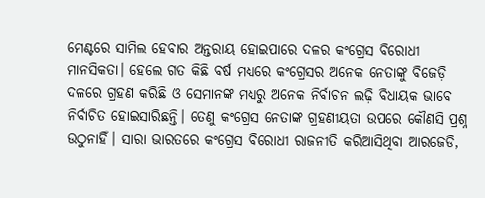ମେଣ୍ଟରେ ସାମିଲ ହେବାର ଅନ୍ତରାୟ ହୋଇପାରେ ଦଳର କଂଗ୍ରେସ ବିରୋଧୀ ମାନସିକତା। ହେଲେ ଗତ କିଛି ବର୍ଷ ମଧ୍ୟରେ କଂଗ୍ରେସର ଅନେକ ନେତାଙ୍କୁ ବିଜେଡ଼ି ଦଳରେ ଗ୍ରହଣ କରିଛି ଓ ସେମାନଙ୍କ ମଧ୍ୟରୁ ଅନେକ ନିର୍ବାଚନ ଲଢ଼ି ବିଧାୟକ ଭାବେ ନିର୍ବାଚିତ ହୋଇସାରିଛନ୍ତି। ତେଣୁ କଂଗ୍ରେସ ନେତାଙ୍କ ଗ୍ରହଣୀୟତା ଉପରେ କୌଣସି ପ୍ରଶ୍ନ ଉଠୁନାହିଁ। ସାରା ଭାରତରେ କଂଗ୍ରେସ ବିରୋଧୀ ରାଜନୀତି କରିଆସିଥିବା ଆରଜେଡି,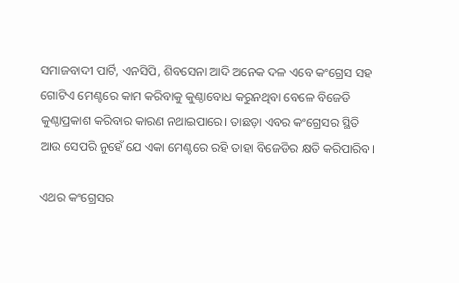ସମାଜବାଦୀ ପାର୍ଟି, ଏନସିପି, ଶିବସେନା ଆଦି ଅନେକ ଦଳ ଏବେ କଂଗ୍ରେସ ସହ ଗୋଟିଏ ମେଣ୍ଟରେ କାମ କରିବାକୁ କୁଣ୍ଠାବୋଧ କରୁନଥିବା ବେଳେ ବିଜେଡି କୁଣ୍ଠାପ୍ରକାଶ କରିବାର କାରଣ ନଥାଇପାରେ। ତାଛଡ଼ା ଏବର କଂଗ୍ରେସର ସ୍ଥିତି ଆଉ ସେପରି ନୁହେଁ ଯେ ଏକା ମେଣ୍ଟରେ ରହି ତାହା ବିଜେଡିର କ୍ଷତି କରିପାରିବ।

ଏଥର କଂଗ୍ରେସର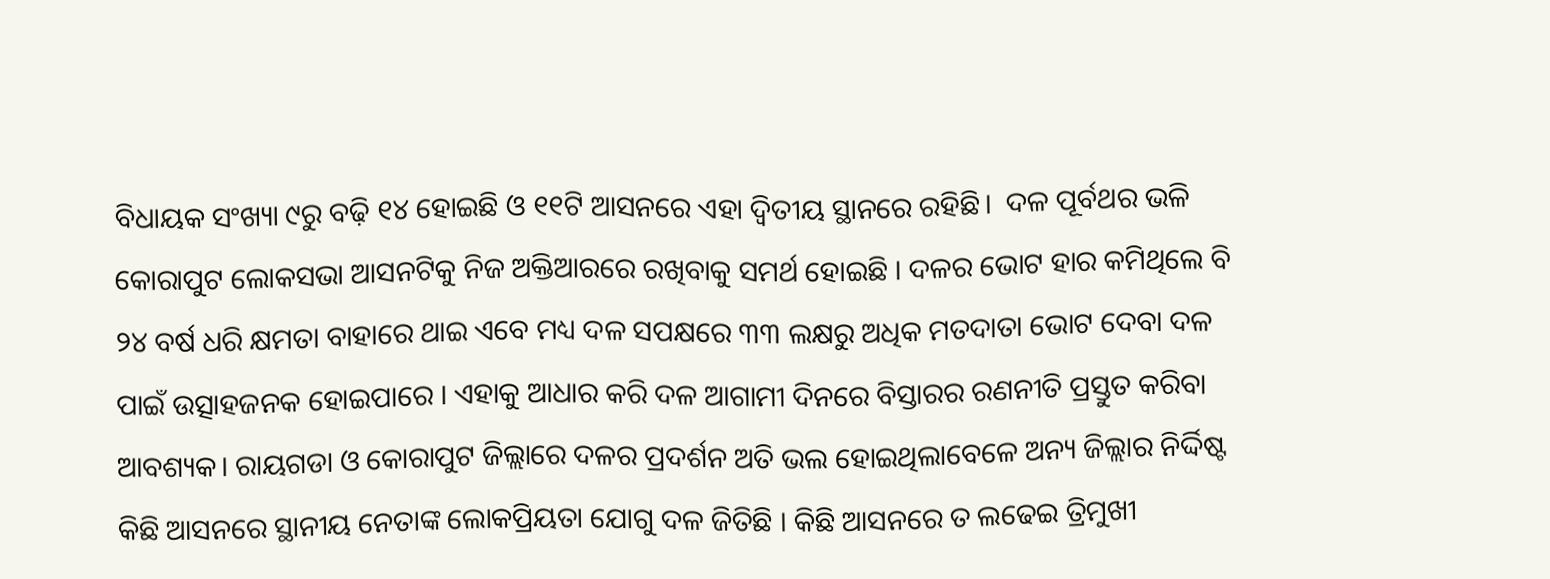ବିଧାୟକ ସଂଖ୍ୟା ୯ରୁ ବଢ଼ି ୧୪ ହୋଇଛି ଓ ୧୧ଟି ଆସନରେ ଏହା ଦ୍ୱିତୀୟ ସ୍ଥାନରେ ରହିଛି।  ଦଳ ପୂର୍ବଥର ଭଳି କୋରାପୁଟ ଲୋକସଭା ଆସନଟିକୁ ନିଜ ଅକ୍ତିଆରରେ ରଖିବାକୁ ସମର୍ଥ ହୋଇଛି । ଦଳର ଭୋଟ ହାର କମିଥିଲେ ବି ୨୪ ବର୍ଷ ଧରି କ୍ଷମତା ବାହାରେ ଥାଇ ଏବେ ମଧ୍ୟ ଦଳ ସପକ୍ଷରେ ୩୩ ଲକ୍ଷରୁ ଅଧିକ ମତଦାତା ଭୋଟ ଦେବା ଦଳ ପାଇଁ ଉତ୍ସାହଜନକ ହୋଇପାରେ । ଏହାକୁ ଆଧାର କରି ଦଳ ଆଗାମୀ ଦିନରେ ବିସ୍ତାରର ରଣନୀତି ପ୍ରସ୍ତୁତ କରିବା ଆବଶ୍ୟକ। ରାୟଗଡା ଓ କୋରାପୁଟ ଜିଲ୍ଲାରେ ଦଳର ପ୍ରଦର୍ଶନ ଅତି ଭଲ ହୋଇଥିଲାବେଳେ ଅନ୍ୟ ଜିଲ୍ଲାର ନିର୍ଦ୍ଦିଷ୍ଟ କିଛି ଆସନରେ ସ୍ଥାନୀୟ ନେତାଙ୍କ ଲୋକପ୍ରିୟତା ଯୋଗୁ ଦଳ ଜିତିଛି । କିଛି ଆସନରେ ତ ଲଢେଇ ତ୍ରିମୁଖୀ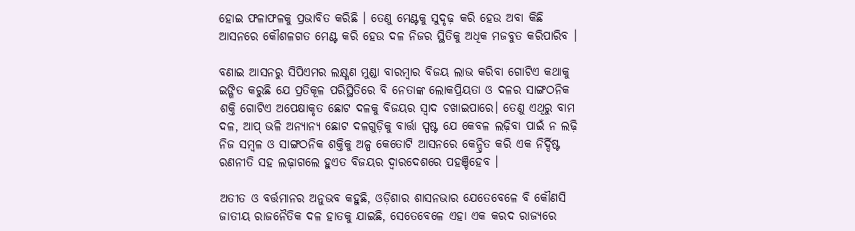ହୋଇ ଫଳାଫଳକୁ ପ୍ରଭାବିତ କରିଛି । ତେଣୁ ମେଣ୍ଟକୁ ସୁଦୃଢ଼ କରି ହେଉ ଅବା କିଛି ଆସନରେ କୌଶଳଗତ ମେଣ୍ଟ କରି ହେଉ ଦଳ ନିଜର ସ୍ଥିତିକୁ ଅଧିକ ମଜବୁତ କରିପାରିବ ।

ବଣାଇ ଆସନରୁ ସିପିଏମର ଲକ୍ଷ୍ଣଣ ମୁଣ୍ଡା ବାରମ୍ୱାର ବିଜୟ ଲାଭ କରିବା ଗୋଟିଏ କଥାକୁ ଇଙ୍ଗିତ କରୁଛି ଯେ ପ୍ରତିକୂଳ ପରିସ୍ଥିତିରେ ବି ନେତାଙ୍କ ଲୋକପ୍ରିୟତା ଓ ଦଳର ସାଙ୍ଗଠନିକ ଶକ୍ତି ଗୋଟିଏ ଅପେକ୍ଷାକୃତ ଛୋଟ ଦଳକୁ ବିଜୟର ସ୍ୱାଦ ଚଖାଇପାରେ। ତେଣୁ ଏଥିରୁ ବାମ ଦଳ, ଆପ୍ ଭଳି ଅନ୍ୟାନ୍ୟ ଛୋଟ ଦଳଗୁଡ଼ିକୁ ବାର୍ତ୍ତା ସ୍ପଷ୍ଟ ଯେ କେବଳ ଲଢ଼ିବା ପାଇଁ ନ ଲଢ଼ି ନିଜ ସମ୍ୱଳ ଓ ସାଙ୍ଗଠନିକ ଶକ୍ତିକୁ ଅଳ୍ପ କେତୋଟି ଆସନରେ କେନ୍ଦ୍ରିତ କରି ଏକ ନିର୍ଦ୍ଦିଷ୍ଟ ରଣନୀତି ସହ ଲଢ଼ାଗଲେ ହୁଏତ ବିଜୟର ଦ୍ୱାରଦେଶରେ ପହଞ୍ଚିହେବ ।

ଅତୀତ ଓ ବର୍ତ୍ତମାନର ଅନୁଭବ କହୁଛି, ଓଡ଼ିଶାର ଶାସନଭାର ଯେତେବେଳେ ବି କୌଣସି ଜାତୀୟ ରାଜନୈତିକ ଦଳ ହାତକୁ ଯାଇଛି, ସେତେବେଳେ ଏହା ଏକ କରଦ ରାଜ୍ୟରେ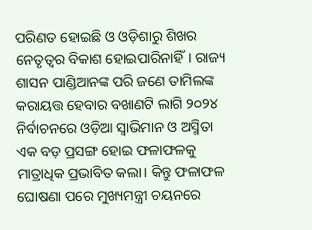ପରିଣତ ହୋଇଛି ଓ ଓଡ଼ିଶାରୁ ଶିଖର ନେତୃତ୍ୱର ବିକାଶ ହୋଇପାରିନାହିଁ। ରାଜ୍ୟ ଶାସନ ପାଣ୍ଡିଆନଙ୍କ ପରି ଜଣେ ତାମିଲଙ୍କ କରାୟତ୍ତ ହେବାର ବଖାଣଟି ଲାଗି ୨୦୨୪ ନିର୍ବାଚନରେ ଓଡ଼ିଆ ସ୍ୱାଭିମାନ ଓ ଅସ୍ମିତା ଏକ ବଡ଼ ପ୍ରସଙ୍ଗ ହୋଇ ଫଳାଫଳକୁ ମାତ୍ରାଧିକ ପ୍ରଭାବିତ କଲା। କିନ୍ତୁ ଫଳାଫଳ ଘୋଷଣା ପରେ ମୁଖ୍ୟମନ୍ତ୍ରୀ ଚୟନରେ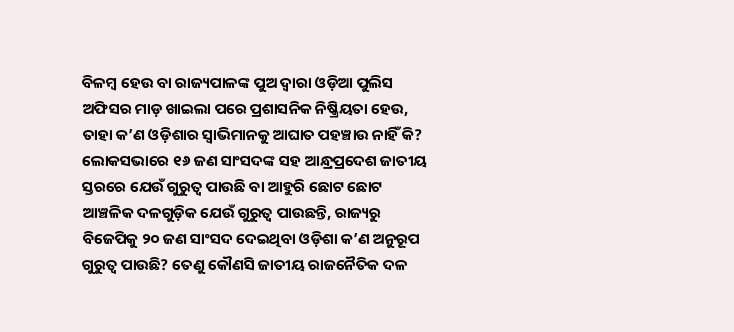ବିଳମ୍ୱ ହେଉ ବା ରାଜ୍ୟପାଳଙ୍କ ପୁଅ ଦ୍ୱାରା ଓଡ଼ିଆ ପୁଲିସ ଅଫିସର ମାଡ଼ ଖାଇଲା ପରେ ପ୍ରଶାସନିକ ନିଷ୍କ୍ରିୟତା ହେଉ,  ତାହା କ’ଣ ଓଡ଼ିଶାର ସ୍ୱାଭିମାନକୁ ଆଘାତ ପହଞ୍ଚାଉ ନାହିଁ କି? ଲୋକସଭାରେ ୧୬ ଜଣ ସାଂସଦଙ୍କ ସହ ଆନ୍ଧ୍ରପ୍ରଦେଶ ଜାତୀୟ ସ୍ତରରେ ଯେଉଁ ଗୁରୁତ୍ୱ ପାଉଛି ବା ଆହୁରି ଛୋଟ ଛୋଟ ଆଞ୍ଚଳିକ ଦଳଗୁଡ଼ିକ ଯେଉଁ ଗୁରୁତ୍ୱ ପାଉଛନ୍ତି, ରାଜ୍ୟରୁ ବିଜେପିକୁ ୨୦ ଜଣ ସାଂସଦ ଦେଇଥିବା ଓଡ଼ିଶା କ’ଣ ଅନୁରୂପ ଗୁରୁତ୍ୱ ପାଉଛି? ତେଣୁ କୌଣସି ଜାତୀୟ ରାଜନୈତିକ ଦଳ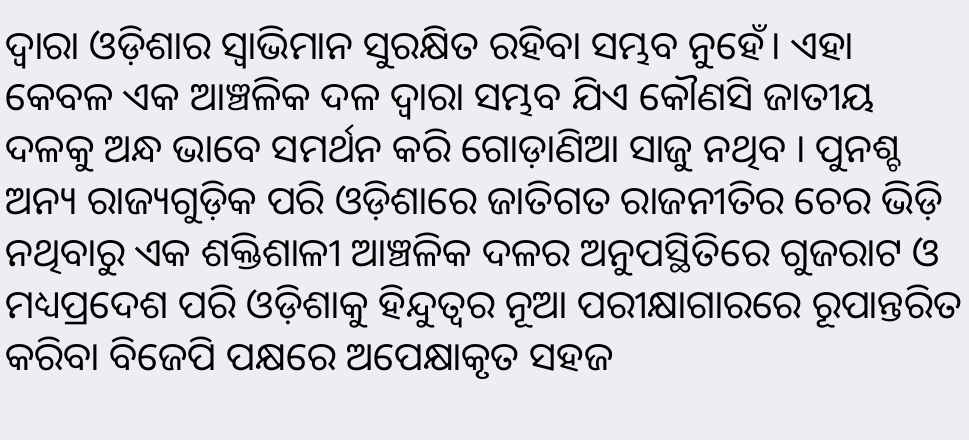ଦ୍ୱାରା ଓଡ଼ିଶାର ସ୍ୱାଭିମାନ ସୁରକ୍ଷିତ ରହିବା ସମ୍ଭବ ନୁହେଁ। ଏହା କେବଳ ଏକ ଆଞ୍ଚଳିକ ଦଳ ଦ୍ୱାରା ସମ୍ଭବ ଯିଏ କୌଣସି ଜାତୀୟ ଦଳକୁ ଅନ୍ଧ ଭାବେ ସମର୍ଥନ କରି ଗୋଡ଼ାଣିଆ ସାଜୁ ନଥିବ । ପୁନଶ୍ଚ ଅନ୍ୟ ରାଜ୍ୟଗୁଡ଼ିକ ପରି ଓଡ଼ିଶାରେ ଜାତିଗତ ରାଜନୀତିର ଚେର ଭିଡ଼ି ନଥିବାରୁ ଏକ ଶକ୍ତିଶାଳୀ ଆଞ୍ଚଳିକ ଦଳର ଅନୁପସ୍ଥିତିରେ ଗୁଜରାଟ ଓ ମଧ୍ୟପ୍ରଦେଶ ପରି ଓଡ଼ିଶାକୁ ହିନ୍ଦୁତ୍ୱର ନୂଆ ପରୀକ୍ଷାଗାରରେ ରୂପାନ୍ତରିତ କରିବା ବିଜେପି ପକ୍ଷରେ ଅପେକ୍ଷାକୃତ ସହଜ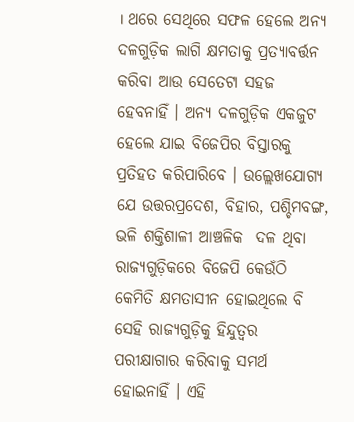। ଥରେ ସେଥିରେ ସଫଳ ହେଲେ ଅନ୍ୟ ଦଳଗୁଡ଼ିକ ଲାଗି କ୍ଷମତାକୁ ପ୍ରତ୍ୟାବର୍ତ୍ତନ କରିବା ଆଉ ସେତେଟା ସହଜ ହେବନାହିଁ । ଅନ୍ୟ ଦଳଗୁଡ଼ିକ ଏକଜୁଟ ହେଲେ ଯାଇ ବିଜେପିର ବିସ୍ତାରକୁ ପ୍ରତିହତ କରିପାରିବେ । ଉଲ୍ଲେଖଯୋଗ୍ୟ ଯେ ଉତ୍ତରପ୍ରଦେଶ, ବିହାର, ପଶ୍ଚିମବଙ୍ଗ, ଭଳି ଶକ୍ତିଶାଳୀ ଆଞ୍ଚଳିକ  ଦଳ ଥିବା ରାଜ୍ୟଗୁଡ଼ିକରେ ବିଜେପି କେଉଁଠି କେମିତି କ୍ଷମତାସୀନ ହୋଇଥିଲେ ବି ସେହି ରାଜ୍ୟଗୁଡ଼ିକୁ ହିନ୍ଦୁତ୍ୱର ପରୀକ୍ଷାଗାର କରିବାକୁ ସମର୍ଥ ହୋଇନାହିଁ । ଏହି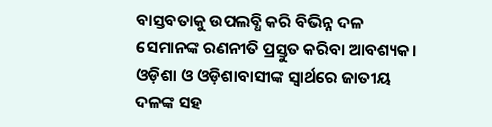ବାସ୍ତବତାକୁ ଉପଲବ୍ଧି କରି ବିଭିନ୍ନ ଦଳ ସେମାନଙ୍କ ରଣନୀତି ପ୍ରସ୍ତୁତ କରିବା ଆବଶ୍ୟକ। ଓଡ଼ିଶା ଓ ଓଡ଼ିଶାବାସୀଙ୍କ ସ୍ୱାର୍ଥରେ ଜାତୀୟ ଦଳଙ୍କ ସହ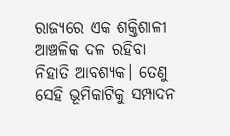ରାଜ୍ୟରେ ଏକ ଶକ୍ତିଶାଳୀ ଆଞ୍ଚଳିକ ଦଳ ରହିବା ନିହାତି ଆବଶ୍ୟକ। ତେଣୁ ସେହି ଭୂମିକାଟିକୁ ସମ୍ପାଦନ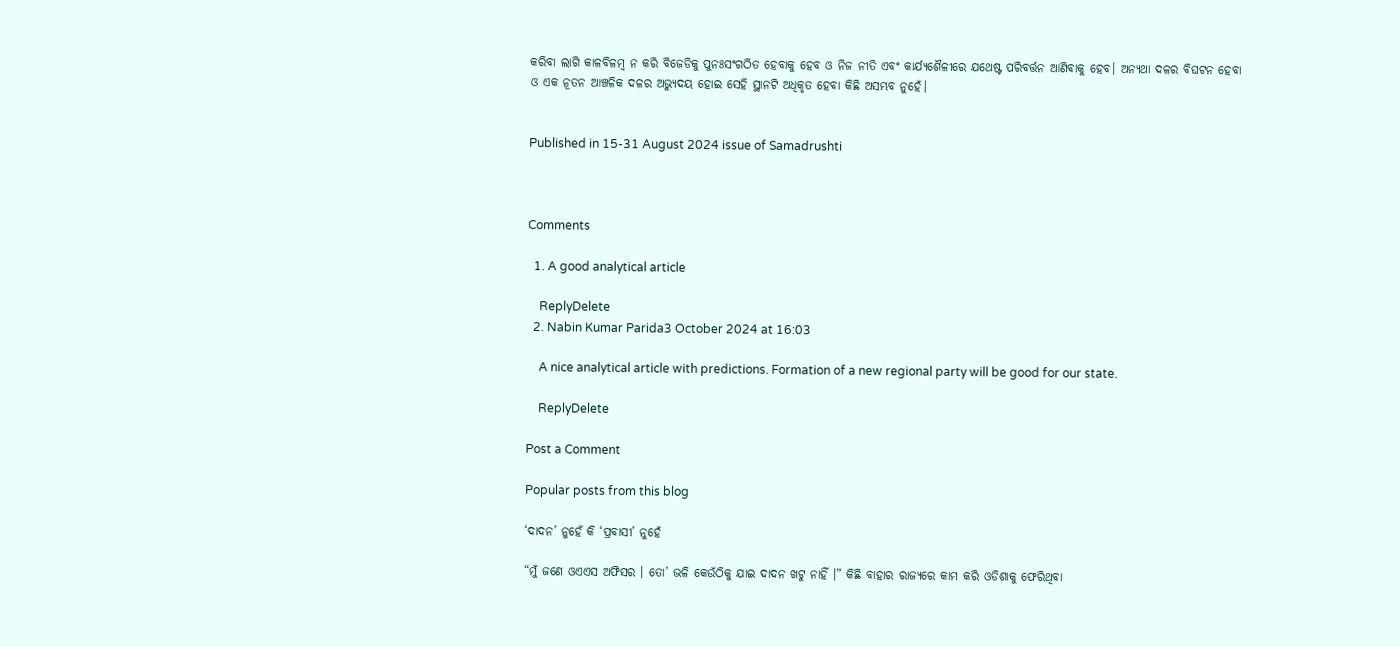କରିବା ଲାଗି କାଳବିଳମ୍ୱ ନ କରି ବିଜେଡିକୁ ପୁନଃସଂଗଠିତ ହେବାକୁ ହେବ ଓ ନିଜ ନୀତି ଏବଂ କାର୍ଯ୍ୟଶୈଳୀରେ ଯଥେଷ୍ଟ ପରିବର୍ତ୍ତନ ଆଣିବାକୁ ହେବ। ଅନ୍ୟଥା ଦଳର ବିଘଟନ ହେବା ଓ ଏକ ନୂତନ ଆଞ୍ଚଳିକ ଦଳର ଅଭ୍ୟୁଦୟ ହୋଇ ସେହି ସ୍ଥାନଟି ଅଧିକୃତ ହେବା କିଛି ଅସମ୍ଭବ ନୁହେଁ।


Published in 15-31 August 2024 issue of Samadrushti



Comments

  1. A good analytical article

    ReplyDelete
  2. Nabin Kumar Parida3 October 2024 at 16:03

    A nice analytical article with predictions. Formation of a new regional party will be good for our state.

    ReplyDelete

Post a Comment

Popular posts from this blog

‘ଦାଦନ’ ନୁହେଁ କି ‘ପ୍ରବାସୀ’ ନୁହେଁ

“ମୁଁ ଜଣେ ଓଏଏସ ଅଫିସର । ତୋ’ ଭଳି କେଉଁଠିକୁ ଯାଇ ଦାଦନ ଖଟୁ ନାହିଁ ।” କିଛି ବାହାର ରାଜ୍ୟରେ କାମ କରି ଓଡିଶାକୁ ଫେରିଥିବା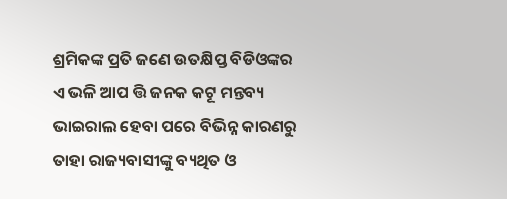ଶ୍ରମିକଙ୍କ ପ୍ରତି ଜଣେ ଉତକ୍ଷିପ୍ତ ବିଡିଓଙ୍କର ଏ ଭଳି ଆପ ତ୍ତି ଜନକ କଟୂ ମନ୍ତବ୍ୟ ଭାଇରାଲ ହେବା ପରେ ବିଭିନ୍ନ କାରଣରୁ ତାହା ରାଜ୍ୟବାସୀଙ୍କୁ ବ୍ୟଥିତ ଓ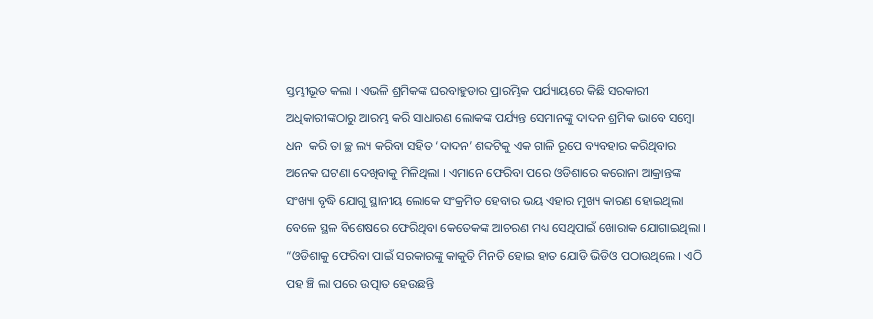ସ୍ତମ୍ଭୀଭୂତ କଲା । ଏଭଳି ଶ୍ରମିକଙ୍କ ଘରବାହୁଡାର ପ୍ରାରମ୍ଭିକ ପର୍ଯ୍ୟାୟରେ କିଛି ସରକାରୀ ଅଧିକାରୀଙ୍କଠାରୁ ଆରମ୍ଭ କରି ସାଧାରଣ ଲୋକଙ୍କ ପର୍ଯ୍ୟନ୍ତ ସେମାନଙ୍କୁ ଦାଦନ ଶ୍ରମିକ ଭାବେ ସମ୍ବୋ ଧନ  କରି ତା ଚ୍ଛ ଲ୍ୟ କରିବା ସହିତ ‘ଦାଦନ’ ଶବ୍ଦଟିକୁ ଏକ ଗାଳି ରୂପେ ବ୍ୟବହାର କରିଥିବାର ଅନେକ ଘଟଣା ଦେଖିବାକୁ ମିଳିଥିଲା । ଏମାନେ ଫେରିବା ପରେ ଓଡିଶାରେ କରୋନା ଆକ୍ରାନ୍ତଙ୍କ ସଂଖ୍ୟା ବୃଦ୍ଧି ଯୋଗୁ ସ୍ଥାନୀୟ ଲୋକେ ସଂକ୍ରମିତ ହେବାର ଭୟ ଏହାର ମୁଖ୍ୟ କାରଣ ହୋଇଥିଲା ବେଳେ ସ୍ଥଳ ବିଶେଷରେ ଫେରିଥିବା କେତେକଙ୍କ ଆଚରଣ ମଧ୍ୟ ସେଥିପାଇଁ ଖୋରାକ ଯୋଗାଇଥିଲା । “ଓଡିଶାକୁ ଫେରିବା ପାଇଁ ସରକାରଙ୍କୁ କାକୁତି ମିନତି ହୋଇ ହାତ ଯୋଡି ଭିଡିଓ ପଠାଉଥିଲେ । ଏଠି ପହ ଞ୍ଚି ଲା ପରେ ଉତ୍ପାତ ହେଉଛନ୍ତି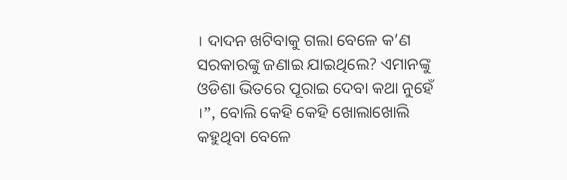। ଦାଦନ ଖଟିବାକୁ ଗଲା ବେଳେ କ’ଣ ସରକାରଙ୍କୁ ଜଣାଇ ଯାଇଥିଲେ? ଏମାନଙ୍କୁ ଓଡିଶା ଭିତରେ ପୂରାଇ ଦେବା କଥା ନୁହେଁ ।”, ବୋଲି କେହି କେହି ଖୋଲାଖୋଲି କହୁଥିବା ବେଳେ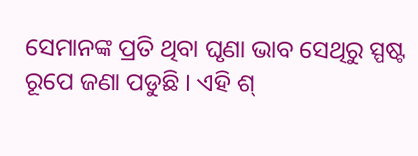ସେମାନଙ୍କ ପ୍ରତି ଥିବା ଘୃଣା ଭାବ ସେଥିରୁ ସ୍ପଷ୍ଟ ରୂପେ ଜଣା ପଡୁଛି । ଏହି ଶ୍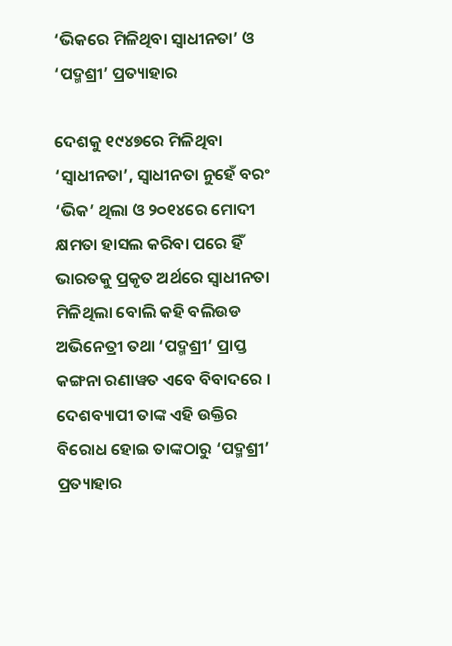‘ଭିକରେ ମିଳିଥିବା ସ୍ୱାଧୀନତା’ ଓ ‘ପଦ୍ମଶ୍ରୀ’ ପ୍ରତ୍ୟାହାର

ଦେଶକୁ ୧୯୪୭ରେ ମିଳିଥିବା ‘ସ୍ୱାଧୀନତା’, ସ୍ୱାଧୀନତା ନୁହେଁ ବରଂ ‘ଭିକ’ ଥିଲା ଓ ୨୦୧୪ରେ ମୋଦୀ କ୍ଷମତା ହାସଲ କରିବା ପରେ ହିଁ ଭାରତକୁ ପ୍ରକୃତ ଅର୍ଥରେ ସ୍ୱାଧୀନତା ମିଳିଥିଲା ବୋଲି କହି ବଲିଉଡ ଅଭିନେତ୍ରୀ ତଥା ‘ପଦ୍ମଶ୍ରୀ’ ପ୍ରାପ୍ତ କଙ୍ଗନା ରଣାୱତ ଏବେ ବିବାଦରେ । ଦେଶବ୍ୟାପୀ ତାଙ୍କ ଏହି ଉକ୍ତିର ବିରୋଧ ହୋଇ ତାଙ୍କଠାରୁ ‘ପଦ୍ମଶ୍ରୀ’ ପ୍ରତ୍ୟାହାର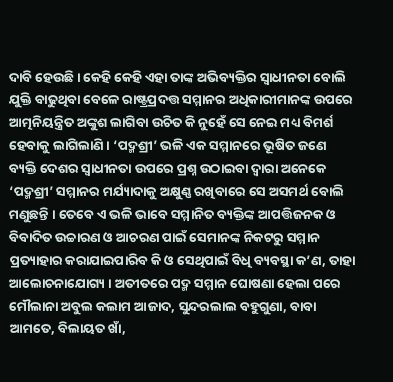ଦାବି ହେଉଛି । କେହି କେହି ଏହା ତାଙ୍କ ଅଭିବ୍ୟକ୍ତିର ସ୍ୱାଧୀନତା ବୋଲି ଯୁକ୍ତି ବାଢୁଥିବା ବେଳେ ରାଷ୍ଟ୍ରପ୍ରଦତ୍ତ ସମ୍ମାନର ଅଧିକାରୀମାନଙ୍କ ଉପରେ ଆତ୍ମନିୟନ୍ତ୍ରିତ ଅଙ୍କୁଶ ଲାଗିବା ଉଚିତ କି ନୁହେଁ ସେ ନେଇ ମଧ୍ୟ ବିମର୍ଶ ହେବାକୁ ଲାଗିଲାଣି । ‘ପଦ୍ମଶ୍ରୀ’ ଭଳି ଏକ ସମ୍ମାନରେ ଭୂଷିତ ଜଣେ ବ୍ୟକ୍ତି ଦେଶର ସ୍ୱାଧୀନତା ଉପରେ ପ୍ରଶ୍ନ ଉଠାଇବା ଦ୍ୱାରା ଅନେକେ ‘ପଦ୍ମଶ୍ରୀ’ ସମ୍ମାନର ମର୍ଯ୍ୟାଦାକୁ ଅକ୍ଷୁଣ୍ଣ ରଖିବାରେ ସେ ଅସମର୍ଥ ବୋଲି ମଣୁଛନ୍ତି । ତେବେ ଏ ଭଳି ଭାବେ ସମ୍ମାନିତ ବ୍ୟକ୍ତିଙ୍କ ଆପତ୍ତିଜନକ ଓ ବିବାଦିତ ଉଚ୍ଚାରଣ ଓ ଆଚରଣ ପାଇଁ ସେମାନଙ୍କ ନିକଟରୁ ସମ୍ମାନ ପ୍ରତ୍ୟାହାର କରାଯାଇପାରିବ କି ଓ ସେଥିପାଇଁ ବିଧି ବ୍ୟବସ୍ଥା କ’ଣ, ତାହା ଆଲୋଚନାଯୋଗ୍ୟ । ଅତୀତରେ ପଦ୍ମ ସମ୍ମାନ ଘୋଷଣା ହେଲା ପରେ ମୌଲାନା ଅବୁଲ କଲାମ ଆଜାଦ, ସୁନ୍ଦରଲାଲ ବହୁଗୁଣା, ବାବା ଆମତେ, ବିଲାୟତ ଖାଁ,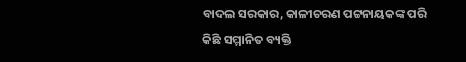ବାଦଲ ସରକାର, କାଳୀଚରଣ ପଟ୍ଟନାୟକଙ୍କ ପରି କିଛି ସମ୍ମାନିତ ବ୍ୟକ୍ତି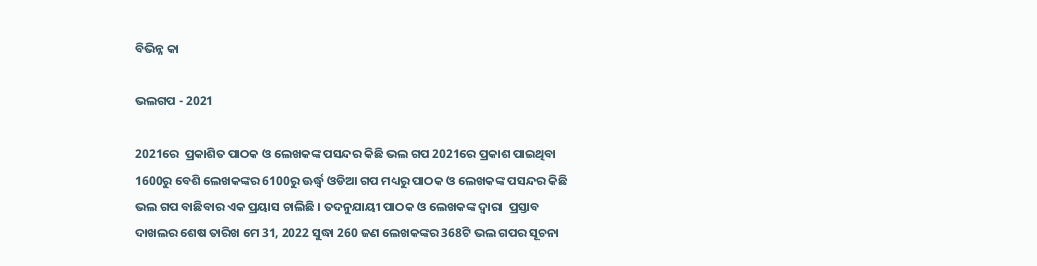ବିଭିନ୍ନ କା

ଭଲଗପ - 2021

2021ରେ  ପ୍ରକାଶିତ ପାଠକ ଓ ଲେଖକଙ୍କ ପସନ୍ଦର କିଛି ଭଲ ଗପ 2021ରେ ପ୍ରକାଶ ପାଇଥିବା 1600ରୁ ବେଶି ଲେଖକଙ୍କର 6100ରୁ ଊର୍ଦ୍ଧ୍ୱ ଓଡିଆ ଗପ ମଧ୍ୟରୁ ପାଠକ ଓ ଲେଖକଙ୍କ ପସନ୍ଦର କିଛି ଭଲ ଗପ ବାଛିବାର ଏକ ପ୍ରୟାସ ଚାଲିଛି । ତଦନୁଯାୟୀ ପାଠକ ଓ ଲେଖକଙ୍କ ଦ୍ୱାରା  ପ୍ରସ୍ତାବ ଦାଖଲର ଶେଷ ତାରିଖ ମେ 31, 2022 ସୁଦ୍ଧା 260 ଜଣ ଲେଖକଙ୍କର 368ଟି ଭଲ ଗପର ସୂଚନା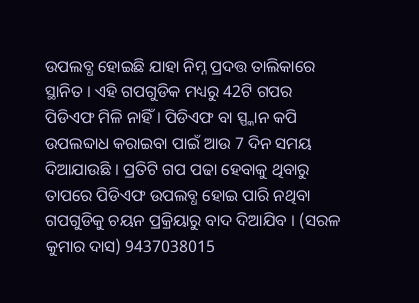ଉପଲବ୍ଧ ହୋଇଛି ଯାହା ନିମ୍ନ ପ୍ରଦତ୍ତ ତାଲିକାରେ ସ୍ଥାନିତ । ଏହି ଗପଗୁଡିକ ମଧ୍ୟରୁ 42ଟି ଗପର ପିଡିଏଫ ମିଳି ନାହିଁ । ପିଡିଏଫ ବା ସ୍ପ୍କାନ କପି ଉପଲବ୍ଦାଧ କରାଇବା ପାଇଁ ଆଉ 7 ଦିନ ସମୟ ଦିଆଯାଉଛି । ପ୍ରତିଟି ଗପ ପଢା ହେବାକୁ ଥିବାରୁ ତାପରେ ପିଡିଏଫ ଉପଲବ୍ଧ ହୋଇ ପାରି ନଥିବା ଗପଗୁଡିକୁ ଚୟନ ପ୍ରକ୍ରିୟାରୁ ବାଦ ଦିଆଯିବ । (ସରଳ କୁମାର ଦାସ) 9437038015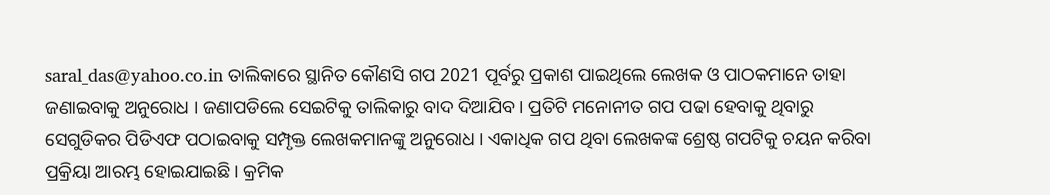saral_das@yahoo.co.in ତାଲିକାରେ ସ୍ଥାନିତ କୌଣସି ଗପ 2021 ପୂର୍ବରୁ ପ୍ରକାଶ ପାଇଥିଲେ ଲେଖକ ଓ ପାଠକମାନେ ତାହା ଜଣାଇବାକୁ ଅନୁରୋଧ । ଜଣାପଡିଲେ ସେଇଟିକୁ ତାଲିକାରୁ ବାଦ ଦିଆଯିବ । ପ୍ରତିଟି ମନୋନୀତ ଗପ ପଢା ହେବାକୁ ଥିବାରୁ ସେଗୁଡିକର ପିଡିଏଫ ପଠାଇବାକୁ ସମ୍ପୃକ୍ତ ଲେଖକମାନଙ୍କୁ ଅନୁରୋଧ । ଏକାଧିକ ଗପ ଥିବା ଲେଖକଙ୍କ ଶ୍ରେଷ୍ଠ ଗପଟିକୁ ଚୟନ କରିବା ପ୍ରକ୍ରିୟା ଆରମ୍ଭ ହୋଇଯାଇଛି । କ୍ରମିକ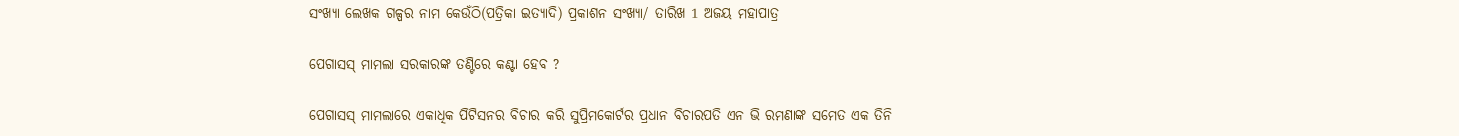ସଂଖ୍ୟା ଲେଖକ ଗଳ୍ପର ନାମ କେଉଁଠି(ପତ୍ରିକା ଇତ୍ୟାଦି) ପ୍ରକାଶନ ସଂଖ୍ୟା/ ତାରିଖ 1 ଅଜୟ ମହାପାତ୍ର

ପେଗାସସ୍ ମାମଲା ସରକାରଙ୍କ ତଣ୍ଟିରେ କଣ୍ଟା ହେବ ?

ପେଗାସସ୍ ମାମଲାରେ ଏକାଧିକ ପିଟିସନର ବିଚାର କରି ସୁପ୍ରିମକୋର୍ଟର ପ୍ରଧାନ ବିଚାରପତି ଏନ ଭି ରମଣାଙ୍କ ସମେତ ଏକ ତିନି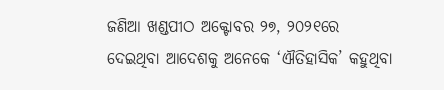ଜଣିଆ ଖଣ୍ଡପୀଠ ଅକ୍ଟୋବର ୨୭, ୨୦୨୧ରେ ଦେଇଥିବା ଆଦେଶକୁ ଅନେକେ ‘ଐତିହାସିକ’ କହୁଥିବା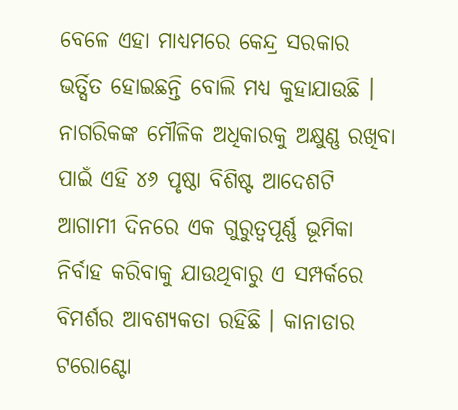ବେଳେ ଏହା ମାଧ୍ୟମରେ କେନ୍ଦ୍ର ସରକାର ଭର୍ତ୍ସିତ ହୋଇଛନ୍ତି ବୋଲି ମଧ୍ୟ କୁହାଯାଉଛି । ନାଗରିକଙ୍କ ମୌଳିକ ଅଧିକାରକୁ ଅକ୍ଷୁଣ୍ଣ ରଖିବା ପାଇଁ ଏହି ୪୬ ପୃଷ୍ଠା ବିଶିଷ୍ଟ ଆଦେଶଟି ଆଗାମୀ ଦିନରେ ଏକ ଗୁରୁତ୍ୱପୂର୍ଣ୍ଣ ଭୂମିକା ନିର୍ବାହ କରିବାକୁ ଯାଉଥିବାରୁ ଏ ସମ୍ପର୍କରେ ବିମର୍ଶର ଆବଶ୍ୟକତା ରହିଛି । କାନାଡାର ଟରୋଣ୍ଟୋ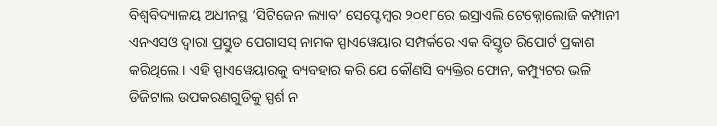ବିଶ୍ୱବିଦ୍ୟାଳୟ ଅଧୀନସ୍ଥ ‘ସିଟିଜେନ ଲ୍ୟାବ’ ସେପ୍ଟେମ୍ୱର ୨୦୧୮ରେ ଇସ୍ରାଏଲି ଟେକ୍ନୋଲୋଜି କମ୍ପାନୀ ଏନଏସଓ ଦ୍ୱାରା ପ୍ରସ୍ତୁତ ପେଗାସସ୍ ନାମକ ସ୍ପାଏୱେୟାର ସମ୍ପର୍କରେ ଏକ ବିସ୍ତୃତ ରିପୋର୍ଟ ପ୍ରକାଶ କରିଥିଲେ । ଏହି ସ୍ପାଏୱେୟାରକୁ ବ୍ୟବହାର କରି ଯେ କୌଣସି ବ୍ୟକ୍ତିର ଫୋନ, କମ୍ପ୍ୟୁଟର ଭଳି ଡିଜିଟାଲ ଉପକରଣଗୁଡିକୁ ସ୍ପର୍ଶ ନ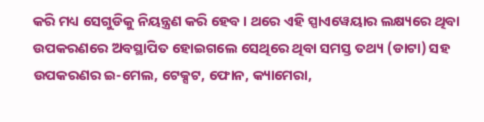କରି ମଧ୍ୟ ସେଗୁଡିକୁ ନିୟନ୍ତ୍ରଣ କରି ହେବ । ଥରେ ଏହି ସ୍ପାଏୱେୟାର ଲକ୍ଷ୍ୟରେ ଥିବା ଉପକରଣରେ ଅବସ୍ଥାପିତ ହୋଇଗଲେ ସେଥିରେ ଥିବା ସମସ୍ତ ତଥ୍ୟ (ଡାଟା) ସହ ଉପକରଣର ଇ-ମେଲ, ଟେକ୍ସଟ, ଫୋନ, କ୍ୟାମେରା,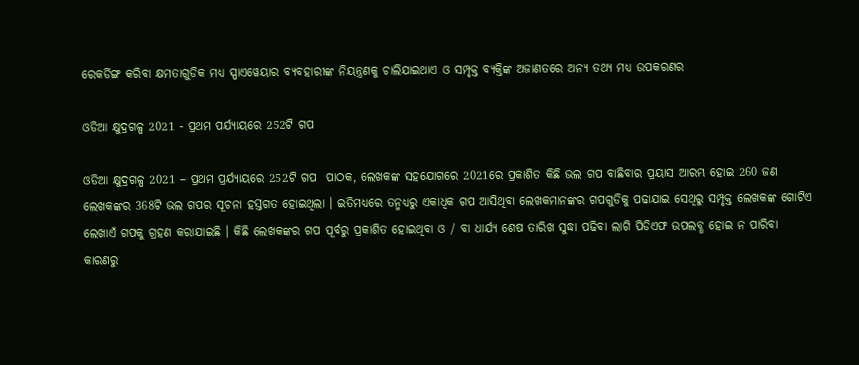ରେକର୍ଡିଙ୍ଗ କରିବା କ୍ଷମତାଗୁଡିକ ମଧ୍ୟ ସ୍ପାଏୱେୟାର ବ୍ୟବହାରୀଙ୍କ ନିୟନ୍ତ୍ରଣକୁ ଚାଲିଯାଇଥାଏ ଓ ସମ୍ପୃକ୍ତ ବ୍ୟକ୍ତିଙ୍କ ଅଜାଣତରେ ଅନ୍ୟ ତଥ୍ୟ ମଧ୍ୟ ଉପକରଣର

ଓଡିଆ କ୍ଷୁଦ୍ରଗଳ୍ପ 2021 - ପ୍ରଥମ ପର୍ଯ୍ୟାୟରେ 252ଟି ଗପ

ଓଡିଆ କ୍ଷୁଦ୍ରଗଳ୍ପ 2021 – ପ୍ରଥମ ପ୍ରର୍ଯ୍ୟାୟରେ 252ଟି ଗପ  ପାଠକ, ଲେଖକଙ୍କ ସହଯୋଗରେ 2021ରେ ପ୍ରକାଶିତ କିଛି ଭଲ ଗପ ବାଛିବାର ପ୍ରୟାସ ଆରମ୍ଭ ହୋଇ 260 ଜଣ ଲେଖକଙ୍କର 368ଟି ଭଲ ଗପର ସୂଚନା ହସ୍ତଗତ ହୋଇଥିଲା । ଇତିମଧ୍ୟରେ ତନ୍ମଧ୍ୟରୁ ଏକାଧିକ ଗପ ଆସିଥିବା ଲେଖକମାନଙ୍କର ଗପଗୁଡିକୁ ପଢାଯାଇ ସେଥିରୁ ସମ୍ପୃକ୍ତ ଲେଖକଙ୍କ ଗୋଟିଏ ଲେଖାଏଁ ଗପକୁ ଗ୍ରହଣ କରାଯାଇଛି । କିଛି ଲେଖକଙ୍କର ଗପ ପୂର୍ବରୁ ପ୍ରକାଶିତ ହୋଇଥିବା ଓ / ବା ଧାର୍ଯ୍ୟ ଶେଷ ତାରିଖ ସୁଦ୍ଧା ପଢିବା ଲାଗି ପିଡିଏଫ ଉପଲବ୍ଧ ହୋଇ ନ ପାରିବା କାରଣରୁ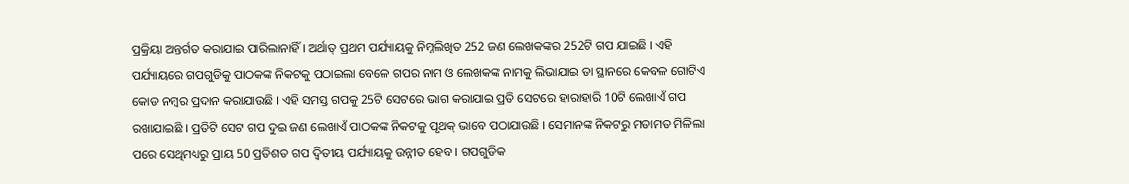ପ୍ରକ୍ରିୟା ଅନ୍ତର୍ଗତ କରାଯାଇ ପାରିଲାନାହିଁ । ଅର୍ଥାତ୍ ପ୍ରଥମ ପର୍ଯ୍ୟାୟକୁ ନିମ୍ନଲିଖିତ 252 ଜଣ ଲେଖକଙ୍କର 252ଟି ଗପ ଯାଇଛି । ଏହି ପର୍ଯ୍ୟାୟରେ ଗପଗୁଡିକୁ ପାଠକଙ୍କ ନିକଟକୁ ପଠାଇଲା ବେଳେ ଗପର ନାମ ଓ ଲେଖକଙ୍କ ନାମକୁ ଲିଭାଯାଇ ତା ସ୍ଥାନରେ କେବଳ ଗୋଟିଏ କୋଡ ନମ୍ୱର ପ୍ରଦାନ କରାଯାଉଛି । ଏହି ସମସ୍ତ ଗପକୁ 25ଟି ସେଟରେ ଭାଗ କରାଯାଇ ପ୍ରତି ସେଟରେ ହାରାହାରି 10ଟି ଲେଖାଏଁ ଗପ ରଖାଯାଇଛି । ପ୍ରତିଟି ସେଟ ଗପ ଦୁଇ ଜଣ ଲେଖାଏଁ ପାଠକଙ୍କ ନିକଟକୁ ପୃଥକ୍ ଭାବେ ପଠାଯାଉଛି । ସେମାନଙ୍କ ନିକଟରୁ ମତାମତ ମିଳିଲା ପରେ ସେଥିମଧ୍ୟରୁ ପ୍ରାୟ 50 ପ୍ରତିଶତ ଗପ ଦ୍ୱିତୀୟ ପର୍ଯ୍ୟାୟକୁ ଉନ୍ନୀତ ହେବ । ଗପଗୁଡିକ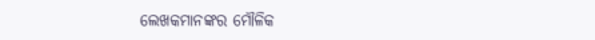ଲେଖକମାନଙ୍କର ମୌଳିକ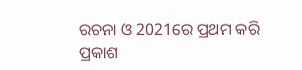ରଚନା ଓ 2021ରେ ପ୍ରଥମ କରି ପ୍ରକାଶ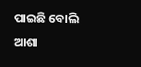ପାଇଛି ବୋଲି ଆଶା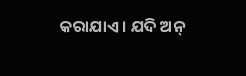କରାଯାଏ । ଯଦି ଅନ୍